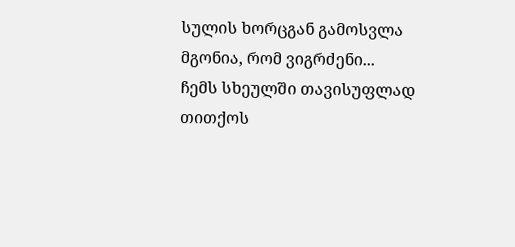სულის ხორცგან გამოსვლა
მგონია, რომ ვიგრძენი...
ჩემს სხეულში თავისუფლად
თითქოს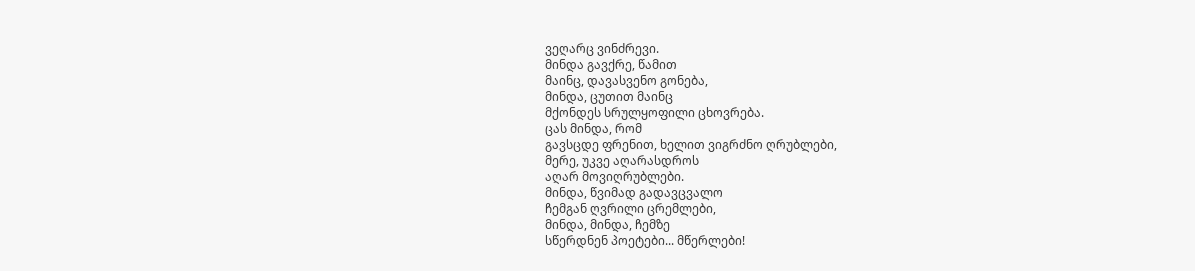ვეღარც ვინძრევი.
მინდა გავქრე, წამით
მაინც, დავასვენო გონება,
მინდა, ცუთით მაინც
მქონდეს სრულყოფილი ცხოვრება.
ცას მინდა, რომ
გავსცდე ფრენით, ხელით ვიგრძნო ღრუბლები,
მერე, უკვე აღარასდროს
აღარ მოვიღრუბლები.
მინდა, წვიმად გადავცვალო
ჩემგან ღვრილი ცრემლები,
მინდა, მინდა, ჩემზე
სწერდნენ პოეტები... მწერლები!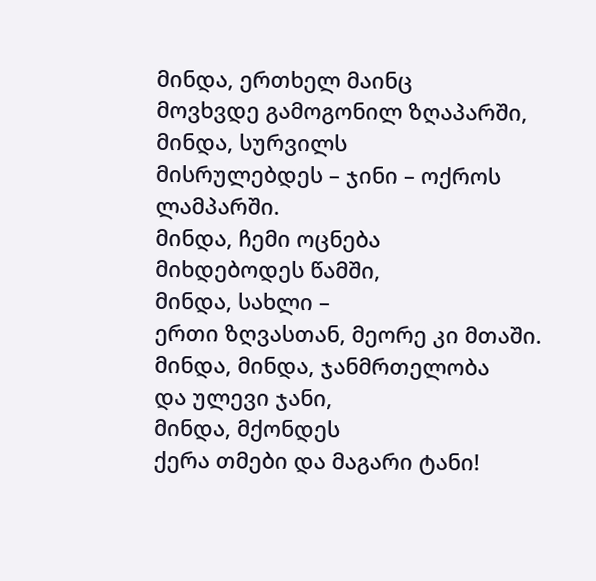მინდა, ერთხელ მაინც
მოვხვდე გამოგონილ ზღაპარში,
მინდა, სურვილს
მისრულებდეს – ჯინი – ოქროს ლამპარში.
მინდა, ჩემი ოცნება
მიხდებოდეს წამში,
მინდა, სახლი –
ერთი ზღვასთან, მეორე კი მთაში.
მინდა, მინდა, ჯანმრთელობა
და ულევი ჯანი,
მინდა, მქონდეს
ქერა თმები და მაგარი ტანი!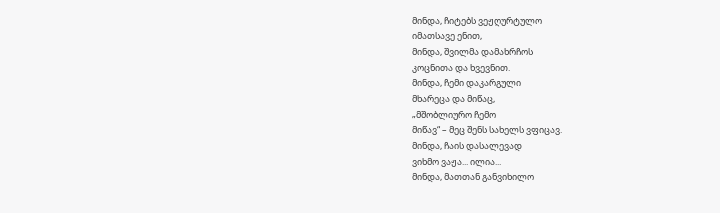მინდა, ჩიტებს ვეჟღურტულო
იმათსავე ენით,
მინდა, შვილმა დამახრჩოს
კოცნითა და ხვევნით.
მინდა, ჩემი დაკარგული
მხარეცა და მიწაც,
„მშობლიურო ჩემო
მიწავ“ – მეც შენს სახელს ვფიცავ.
მინდა, ჩაის დასალევად
ვიხმო ვაჟა... ილია...
მინდა, მათთან განვიხილო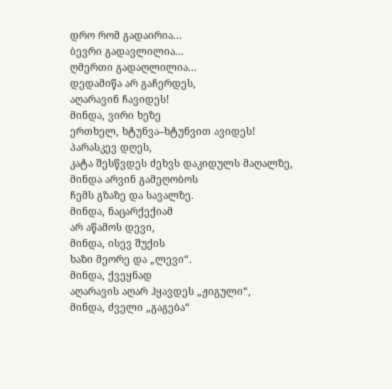დრო რომ გადაირია...
ბევრი გადავლილია...
ღმერთი გადაღლილია...
დედამიწა არ გაჩერდეს,
აღარავინ ჩავიდეს!
მინდა, ვირი ხეზე
ერთხელ, ხტუნვა–ხტუნვით ავიდეს!
პარასკევ დღეს,
კატა შესწვდეს ძეხვს დაკიდულს მაღალზე,
მინდა არვინ გამეღობოს
ჩემს გზაზე და სავალზე.
მინდა, ნაცარქექიამ
არ აწამოს დევი,
მინდა, ისევ შუქის
ხაზი მეორე და „ლევი“.
მინდა, ქვეყნად
აღარავის აღარ ჰყავდეს „ჟიგული“,
მინდა, ძველი „გაგება“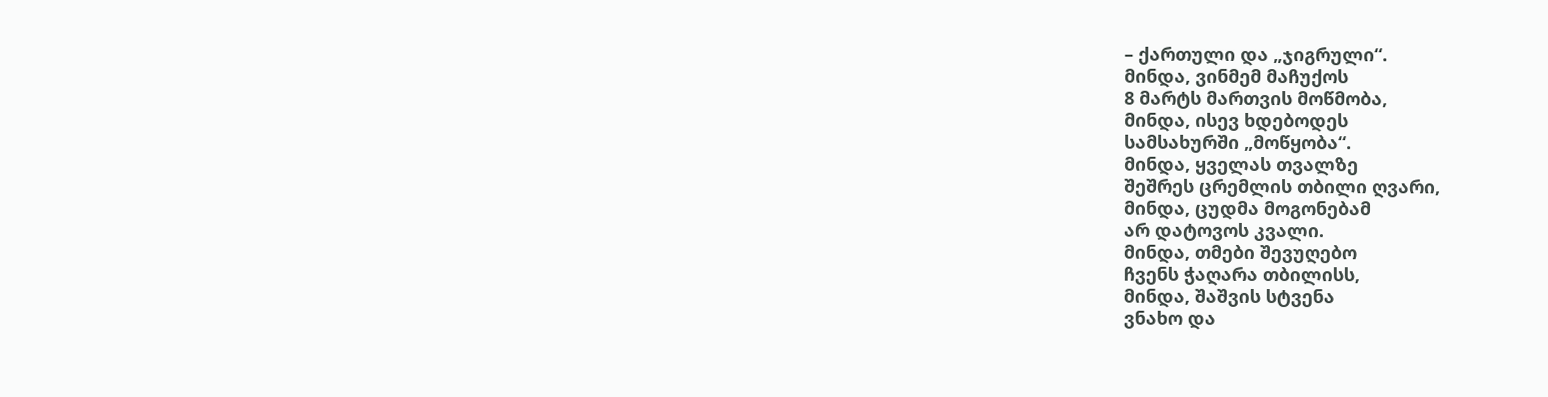– ქართული და „ჯიგრული“.
მინდა, ვინმემ მაჩუქოს
8 მარტს მართვის მოწმობა,
მინდა, ისევ ხდებოდეს
სამსახურში „მოწყობა“.
მინდა, ყველას თვალზე
შეშრეს ცრემლის თბილი ღვარი,
მინდა, ცუდმა მოგონებამ
არ დატოვოს კვალი.
მინდა, თმები შევუღებო
ჩვენს ჭაღარა თბილისს,
მინდა, შაშვის სტვენა
ვნახო და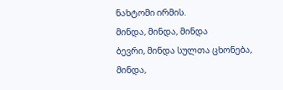ნახტომი ირმის.
მინდა, მინდა, მინდა
ბევრი, მინდა სულთა ცხონება,
მინდა,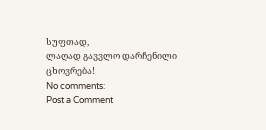სუფთად,
ლაღად გავვლო დარჩენილი ცხოვრება!
No comments:
Post a Comment